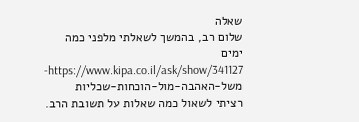שאלה
שלום רב, בהמשך לשאלתי מלפני כמה ימים
https://www.kipa.co.il/ask/show/341127-משל-האהבה-מול-הוכחות-שכליות
רציתי לשאול כמה שאלות על תשובת הרב.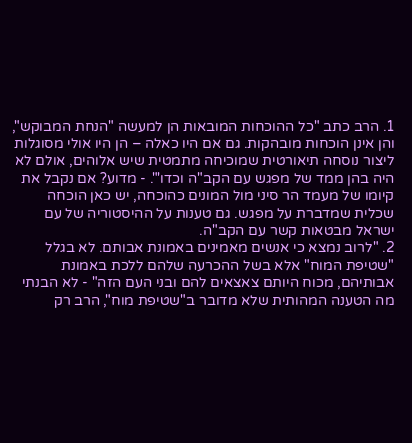1. הרב כתב "כל ההוכחות המובאות הן למעשה "הנחת המבוקש", והן אינן הוכחות מובהקות. גם אם היו כאלה – הן היו אולי מסוגלות ליצור נוסחה תיאורטית שמוכיחה מתמטית שיש אלוהים, אולם לא היה בהן ממד של מפגש עם הקב"ה וכדו'". - מדוע? אם נקבל את קיומו של מעמד הר סיני מול המונים כהוכחה, יש כאן הוכחה שכלית שמדברת על מפגש. גם טענות על ההיסטוריה של עם ישראל מבטאות קשר עם הקב"ה.
2. "לרוב נמצא כי אנשים מאמינים באמונת אבותם. לא בגלל "שטיפת המוח" אלא בשל ההכרעה שלהם ללכת באמונת אבותיהם, מכוח היותם צאצאים להם ובני העם הזה" - לא הבנתי מה הטענה המהותית שלא מדובר ב"שטיפת מוח", הרב רק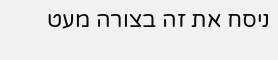ניסח את זה בצורה מעט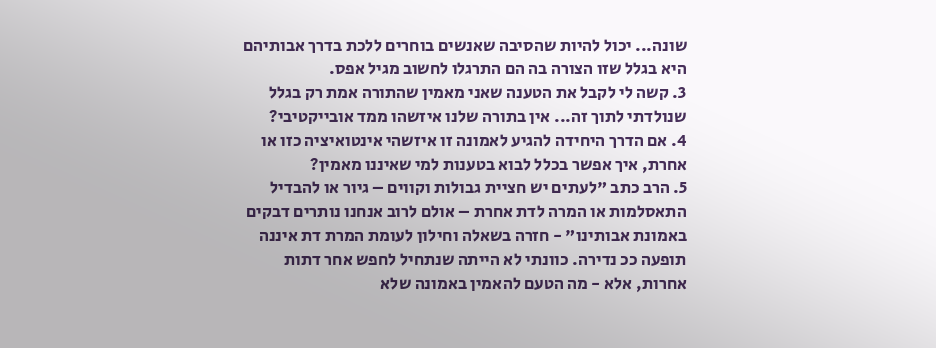שונה... יכול להיות שהסיבה שאנשים בוחרים ללכת בדרך אבותיהם היא בגלל שזו הצורה בה הם התרגלו לחשוב מגיל אפס.
3. קשה לי לקבל את הטענה שאני מאמין שהתורה אמת רק בגלל שנולדתי לתוך זה... אין בתורה שלנו איזשהו ממד אובייקטיבי?
4. אם הדרך היחידה להגיע לאמונה זו איזשהי אינטואיציה כזו או אחרת, איך אפשר בכלל לבוא בטענות למי שאיננו מאמין?
5. הרב כתב "לעתים יש חציית גבולות וקווים – גיור או להבדיל התאסלמות או המרה לדת אחרת – אולם לרוב אנחנו נותרים דבקים באמונת אבותינו" - חזרה בשאלה וחילון לעומת המרת דת איננה תופעה ככ נדירה. כוונתי לא הייתה שנתחיל לחפש אחר דתות אחרות, אלא - מה הטעם להאמין באמונה שלא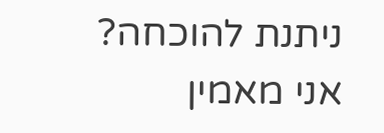ניתנת להוכחה?
אני מאמין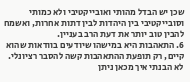שכן יש הבדל מהותי ואובייקטיבי ולא כמותי וסובייקטיבי בין היהדות לבין דתות אחרות, ואשמח להבין טוב יותר את דעת הרב בעניין.
6. התאהבות היא במישהו שיודעים בוודאות שהוא קיים, רק תופעת ההתאהבות קשה להסבר רציונלי. לא הבנתי איך מכאן ניתן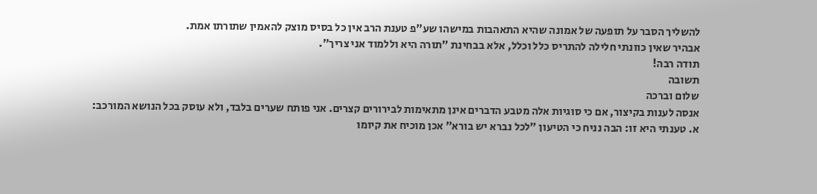להשליך הסבר על תופעה של אמונה שהיא התאהבות במישהו שע"פ טענת הרב אין כל בסיס מוצק להאמין שתורתו אמת.
אבהיר שאין כוונתי חלילה להתריס כלל וכלל, אלא בבחינת "תורה היא וללמוד אני צריך".
תודה רבה!
תשובה
שלום וברכה
אנסה לענות בקיצור, אם כי סוגיות אלה מטבע הדברים אינן מתאימות לבירורים קצרים. אני פותח שערים בלבד, ולא עוסק בכל הנושא המורכב:
א. טענתי היא זו: הבה נניח כי הטיעון "לכל נברא יש בורא" אכן מוכיח את קיומו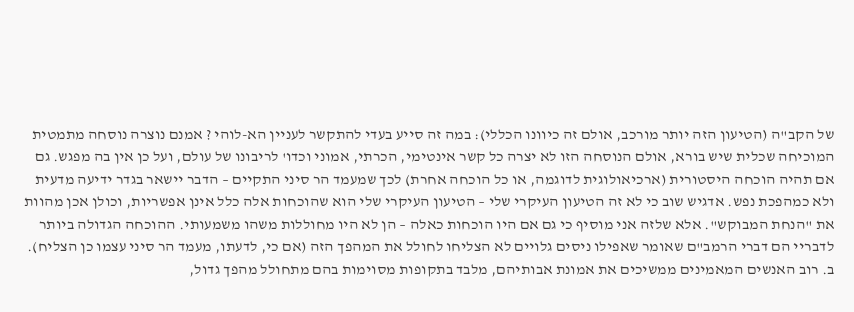של הקב"ה (הטיעון הזה יותר מורכב, אולם זה כיוונו הכללי): במה זה סייע בעדי להתקשר לעניין הא-לוהי ? אמנם נוצרה נוסחה מתמטית המוכיחה שכלית שיש בורא, אולם הנוסחה הזו לא יצרה כל קשר אינטימי, הכרתי, אמוני וכדו' לריבונו של עולם, ועל כן אין בה מפגש. גם אם תהיה הוכחה היסטורית (ארכיאולוגית לדוגמה, או כל הוכחה אחרת) לכך שמעמד הר סיני התקיים – הדבר יישאר בגדר ידיעה מדעית ולא כמהפכת נפש. אדגיש שוב כי לא זה הטיעון העיקרי שלי – הטיעון העיקרי שלי הוא שהוכחות אלה כלל אינן אפשריות, וכולן אכן מהוות את "הנחת המבוקש". אלא שלזה אני מוסיף כי גם אם היו הוכחות כאלה – הן לא היו מחוללות משהו משמעותי. ההוכחה הגדולה ביותר לדבריי הם דברי הרמב"ם שאומר שאפילו ניסים גלויים לא הצליחו לחולל את המהפך הזה (אם כי, לדעתו, מעמד הר סיני עצמו כן הצליח).
ב. רוב האנשים המאמינים ממשיכים את אמונת אבותיהם, מלבד בתקופות מסוימות בהם מתחולל מהפך גדול,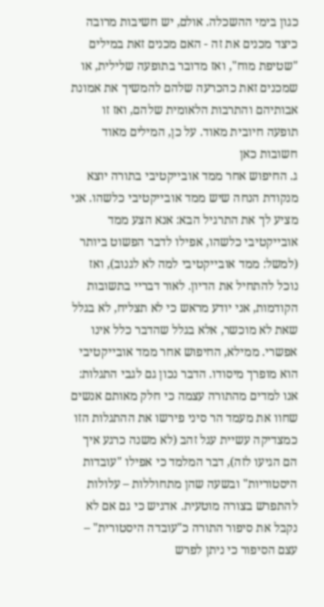כגון בימי ההשכלה. אולם, יש חשיבות מרובה כיצד מכנים את זה - האם מכנים זאת במילים "שטיפת מוח", ואז מדובר בתופעה שלילית, או שמכנים זאת כהכרעה שלהם להמשיך את אמונת אבותיהם והתרבות הלאומית שלהם, ואז זו תופעה חיובית מאוד. על כן, המילים מאוד חשובות כאן
ג. החיפוש אחר ממד אובייקטיבי בתורה יוצא מנקודת הנחה שיש ממד אובייקטיבי כלשהו. אני מציע לך את התרגיל הבא: אנא הצע ממד אובייקטיבי כלשהו, אפילו לדבר הפשוט ביותר (למשל: ממד אובייקטיבי למה לא לגנוב), ואז נוכל להתחיל את הדיון. לאור דבריי בתשובות הקודמות, אני יודע מראש כי לא תצליח, לא בגלל שאת לא מוכשר, אלא בגלל שהדבר כלל אינו אפשרי. ממילא, החיפוש אחר ממד אובייקטיבי הוא מופרך מיסודו. הדבר נכון גם לגבי התגלות: אנו למדים מהתורה עצמה כי חלק מאותם אנשים שחוו את מעמד הר סיני פירשו את ההתגלות הזו כמצדיקה עשיית עגל זהב (לא משנה כרגע איך הם הגיעו לזה), דבר המלמד כי אפילו "עובדות היסטוריות" ובשעה שהן מתחוללות – עלולות להתפרש בצורה מוטעית. אדגיש כי גם אם לא נקבל את סיפור התורה כ"עובדה היסטורית" – עצם הסיפור כי ניתן לפרש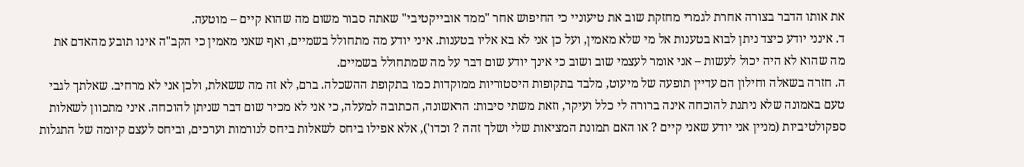את אותו הדבר בצורה אחרת לגמרי מחזקת שוב את טיעוניי כי החיפוש אחר "ממד אובייקטיבי" שאתה סבור משום מה שהוא קיים – מוטעה.
ד. אינני יודע כיצד ניתן לבוא בטענות אל מי שלא מאמין, ועל כן אני לא בא אליו בטענות. איני יודע מה מתחולל בשמיים, ואף שאני מאמין כי הקב"ה אינו תובע מהאדם את מה שהוא לא היה יכול לעשות – אני אומר לעצמי שוב ושוב כי אינך יודע שום דבר על מה שמתחולל בשמיים.
ה. חזרה בשאלה וחילון הם עדיין תופעה של מיעוט, מלבד בתקופות היסטוריות ממוקדות כמו בתקופת ההשכלה. ברם, לא זה מה ששאלת, ולכן אני לא מרחיב. שאלתך לגבי טעם באמונה שלא ניתנת להוכחה אינה ברורה לי כלל ועיקר, וזאת משתי סיבות: הראשונה, הכתובה למעלה, כי אני לא מכיר שום דבר שניתן להוכחה. איני מתכוון לשאלות ספקולטיביות (מניין אני יודע שאני קיים ? או האם תמונת המציאות שלי ושלך זהה ? וכדו'), אלא אפילו ביחס לשאלות ביחס לנורמות וערכים, וביחס לעצם קיומה של התגלות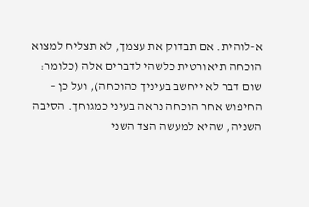א-לוהית. אם תבדוק את עצמך, לא תצליח למצוא הוכחה תיאורטית כלשהי לדברים אלה (כלומר: שום דבר לא ייחשב בעיניך כהוכחה), ועל כן – החיפוש אחר הוכחה נראה בעיני כמגוחך. הסיבה השניה, שהיא למעשה הצד השני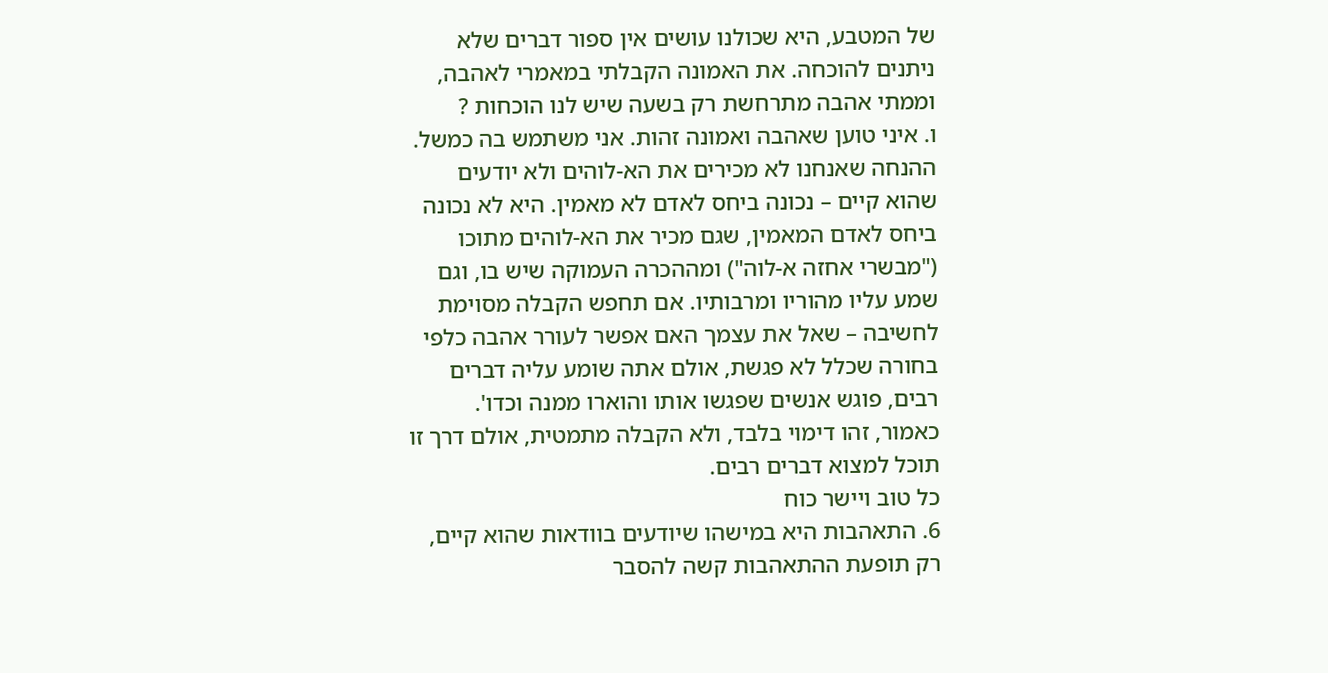של המטבע, היא שכולנו עושים אין ספור דברים שלא ניתנים להוכחה. את האמונה הקבלתי במאמרי לאהבה, וממתי אהבה מתרחשת רק בשעה שיש לנו הוכחות ?
ו. איני טוען שאהבה ואמונה זהות. אני משתמש בה כמשל. ההנחה שאנחנו לא מכירים את הא-לוהים ולא יודעים שהוא קיים – נכונה ביחס לאדם לא מאמין. היא לא נכונה ביחס לאדם המאמין, שגם מכיר את הא-לוהים מתוכו ("מבשרי אחזה א-לוה") ומההכרה העמוקה שיש בו, וגם שמע עליו מהוריו ומרבותיו. אם תחפש הקבלה מסוימת לחשיבה – שאל את עצמך האם אפשר לעורר אהבה כלפי בחורה שכלל לא פגשת, אולם אתה שומע עליה דברים רבים, פוגש אנשים שפגשו אותו והוארו ממנה וכדו'. כאמור, זהו דימוי בלבד, ולא הקבלה מתמטית, אולם דרך זו תוכל למצוא דברים רבים.
כל טוב ויישר כוח
6. התאהבות היא במישהו שיודעים בוודאות שהוא קיים, רק תופעת ההתאהבות קשה להסבר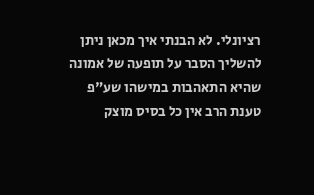רציונלי. לא הבנתי איך מכאן ניתן להשליך הסבר על תופעה של אמונה שהיא התאהבות במישהו שע"פ טענת הרב אין כל בסיס מוצק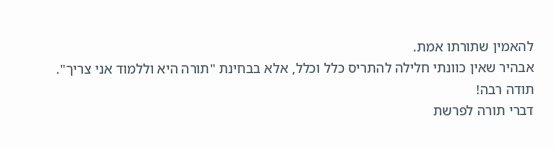להאמין שתורתו אמת.
אבהיר שאין כוונתי חלילה להתריס כלל וכלל, אלא בבחינת "תורה היא וללמוד אני צריך".
תודה רבה!
דברי תורה לפרשת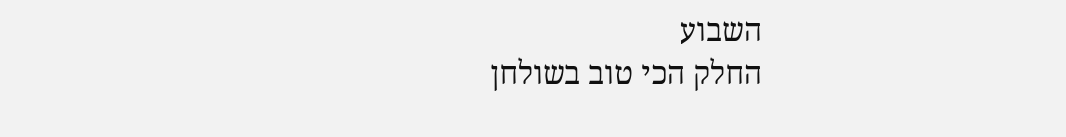השבוע
החלק הכי טוב בשולחן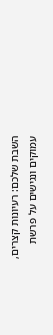השבת שלכם: רעיונות קצרים, עמוקים ונגישים על פרשת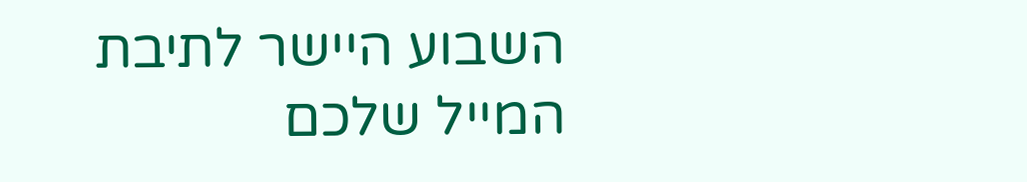השבוע היישר לתיבת המייל שלכם